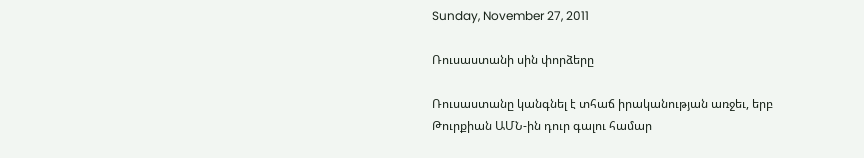Sunday, November 27, 2011

Ռուսաստանի սին փորձերը

Ռուսաստանը կանգնել է տհաճ իրականության առջեւ, երբ Թուրքիան ԱՄՆ-ին դուր գալու համար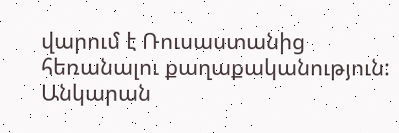վարում է Ռուսաստանից հեռանալու քաղաքականություն: Անկարան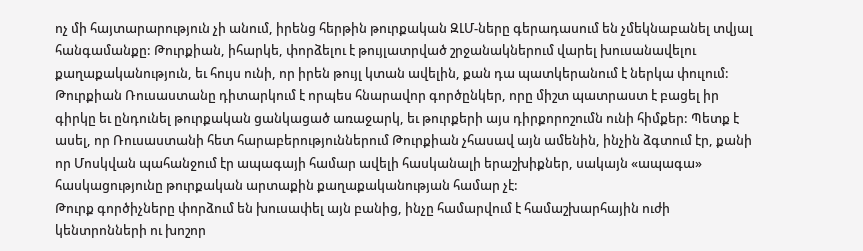ոչ մի հայտարարություն չի անում, իրենց հերթին թուրքական ԶԼՄ-ները գերադասում են չմեկնաբանել տվյալ հանգամանքը: Թուրքիան, իհարկե, փորձելու է թույլատրված շրջանակներում վարել խուսանավելու քաղաքականություն, եւ հույս ունի, որ իրեն թույլ կտան ավելին, քան դա պատկերանում է ներկա փուլում:
Թուրքիան Ռուսաստանը դիտարկում է որպես հնարավոր գործընկեր, որը միշտ պատրաստ է բացել իր գիրկը եւ ընդունել թուրքական ցանկացած առաջարկ, եւ թուրքերի այս դիրքորոշումն ունի հիմքեր: Պետք է ասել, որ Ռուսաստանի հետ հարաբերություններում Թուրքիան չհասավ այն ամենին, ինչին ձգտում էր, քանի որ Մոսկվան պահանջում էր ապագայի համար ավելի հասկանալի երաշխիքներ, սակայն «ապագա» հասկացությունը թուրքական արտաքին քաղաքականության համար չէ:
Թուրք գործիչները փորձում են խուսափել այն բանից, ինչը համարվում է համաշխարհային ուժի կենտրոնների ու խոշոր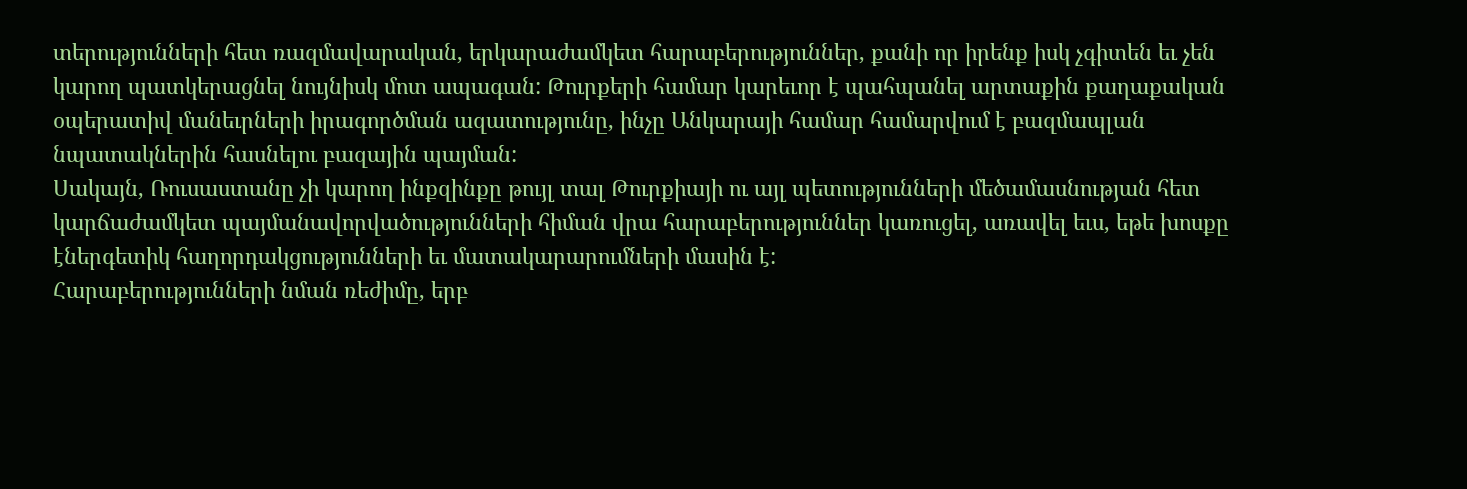տերությունների հետ ռազմավարական, երկարաժամկետ հարաբերություններ, քանի որ իրենք իսկ չգիտեն եւ չեն կարող պատկերացնել նույնիսկ մոտ ապագան: Թուրքերի համար կարեւոր է պահպանել արտաքին քաղաքական օպերատիվ մանեւրների իրագործման ազատությունը, ինչը Անկարայի համար համարվում է բազմապլան նպատակներին հասնելու բազային պայման:
Սակայն, Ռուսաստանը չի կարող ինքզինքը թույլ տալ Թուրքիայի ու այլ պետությունների մեծամասնության հետ կարճաժամկետ պայմանավորվածությունների հիման վրա հարաբերություններ կառուցել, առավել եւս, եթե խոսքը էներգետիկ հաղորդակցությունների եւ մատակարարումների մասին է:
Հարաբերությունների նման ռեժիմը, երբ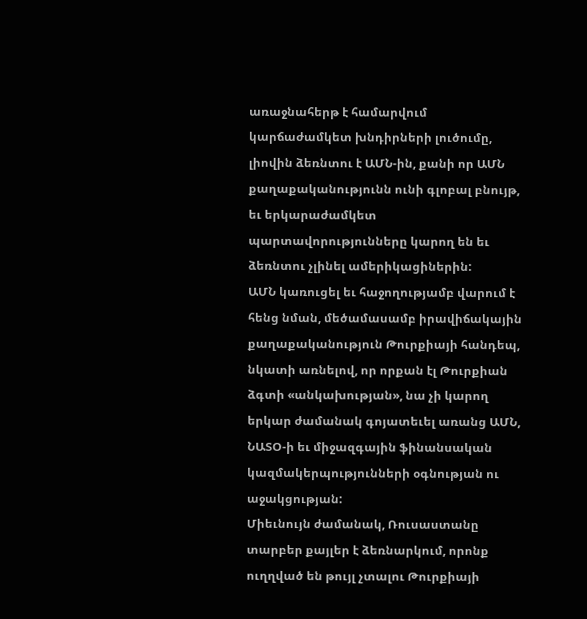առաջնահերթ է համարվում կարճաժամկետ խնդիրների լուծումը, լիովին ձեռնտու է ԱՄՆ-ին, քանի որ ԱՄՆ քաղաքականությունն ունի գլոբալ բնույթ, եւ երկարաժամկետ պարտավորությունները կարող են եւ ձեռնտու չլինել ամերիկացիներին:
ԱՄՆ կառուցել եւ հաջողությամբ վարում է հենց նման, մեծամասամբ իրավիճակային քաղաքականություն Թուրքիայի հանդեպ, նկատի առնելով, որ որքան էլ Թուրքիան ձգտի «անկախության», նա չի կարող երկար ժամանակ գոյատեւել առանց ԱՄՆ, ՆԱՏՕ-ի եւ միջազգային ֆինանսական կազմակերպությունների օգնության ու աջակցության:
Միեւնույն ժամանակ, Ռուսաստանը տարբեր քայլեր է ձեռնարկում, որոնք ուղղված են թույլ չտալու Թուրքիայի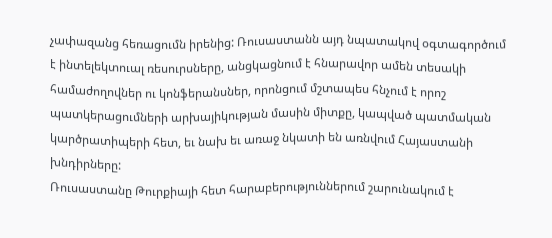չափազանց հեռացումն իրենից: Ռուսաստանն այդ նպատակով օգտագործում է ինտելեկտուալ ռեսուրսները, անցկացնում է հնարավոր ամեն տեսակի համաժողովներ ու կոնֆերանսներ, որոնցում մշտապես հնչում է որոշ պատկերացումների արխայիկության մասին միտքը, կապված պատմական կարծրատիպերի հետ, եւ նախ եւ առաջ նկատի են առնվում Հայաստանի խնդիրները:
Ռուսաստանը Թուրքիայի հետ հարաբերություններում շարունակում է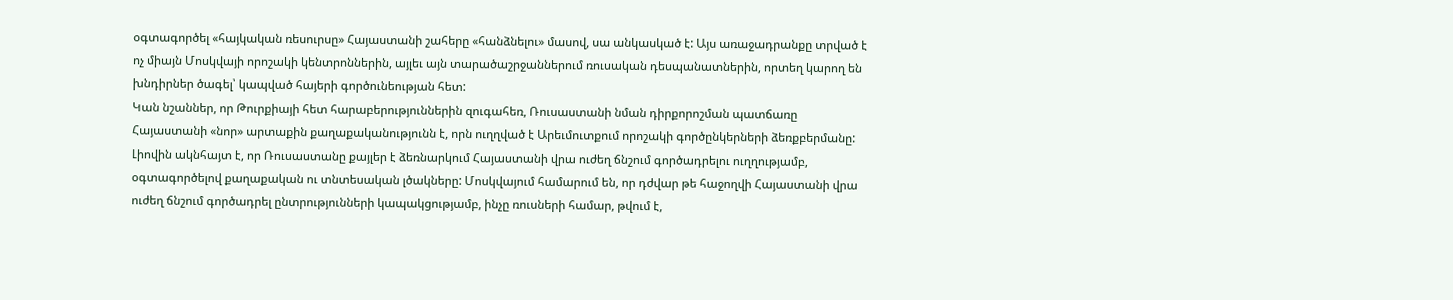օգտագործել «հայկական ռեսուրսը» Հայաստանի շահերը «հանձնելու» մասով, սա անկասկած է: Այս առաջադրանքը տրված է ոչ միայն Մոսկվայի որոշակի կենտրոններին, այլեւ այն տարածաշրջաններում ռուսական դեսպանատներին, որտեղ կարող են խնդիրներ ծագել՝ կապված հայերի գործունեության հետ:
Կան նշաններ, որ Թուրքիայի հետ հարաբերություններին զուգահեռ, Ռուսաստանի նման դիրքորոշման պատճառը Հայաստանի «նոր» արտաքին քաղաքականությունն է, որն ուղղված է Արեւմուտքում որոշակի գործընկերների ձեռքբերմանը:
Լիովին ակնհայտ է, որ Ռուսաստանը քայլեր է ձեռնարկում Հայաստանի վրա ուժեղ ճնշում գործադրելու ուղղությամբ, օգտագործելով քաղաքական ու տնտեսական լծակները: Մոսկվայում համարում են, որ դժվար թե հաջողվի Հայաստանի վրա ուժեղ ճնշում գործադրել ընտրությունների կապակցությամբ, ինչը ռուսների համար, թվում է,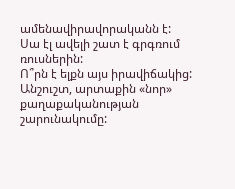ամենավիրավորականն է: Սա էլ ավելի շատ է գրգռում ռուսներին:
Ո՞րն է ելքն այս իրավիճակից: Անշուշտ, արտաքին «նոր» քաղաքականության շարունակումը: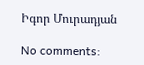Իգոր Մուրադյան

No comments: